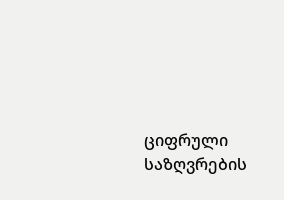ციფრული საზღვრების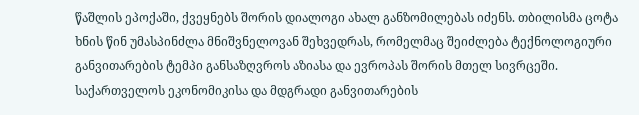წაშლის ეპოქაში, ქვეყნებს შორის დიალოგი ახალ განზომილებას იძენს. თბილისმა ცოტა ხნის წინ უმასპინძლა მნიშვნელოვან შეხვედრას, რომელმაც შეიძლება ტექნოლოგიური განვითარების ტემპი განსაზღვროს აზიასა და ევროპას შორის მთელ სივრცეში. საქართველოს ეკონომიკისა და მდგრადი განვითარების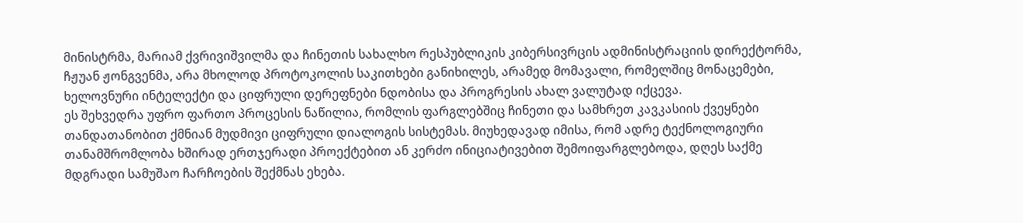მინისტრმა, მარიამ ქვრივიშვილმა და ჩინეთის სახალხო რესპუბლიკის კიბერსივრცის ადმინისტრაციის დირექტორმა, ჩჟუან ჟონგვენმა, არა მხოლოდ პროტოკოლის საკითხები განიხილეს, არამედ მომავალი, რომელშიც მონაცემები, ხელოვნური ინტელექტი და ციფრული დერეფნები ნდობისა და პროგრესის ახალ ვალუტად იქცევა.
ეს შეხვედრა უფრო ფართო პროცესის ნაწილია, რომლის ფარგლებშიც ჩინეთი და სამხრეთ კავკასიის ქვეყნები თანდათანობით ქმნიან მუდმივი ციფრული დიალოგის სისტემას. მიუხედავად იმისა, რომ ადრე ტექნოლოგიური თანამშრომლობა ხშირად ერთჯერადი პროექტებით ან კერძო ინიციატივებით შემოიფარგლებოდა, დღეს საქმე მდგრადი სამუშაო ჩარჩოების შექმნას ეხება.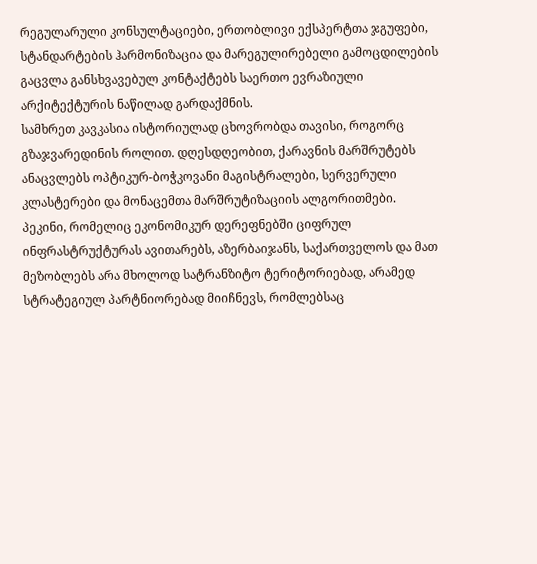რეგულარული კონსულტაციები, ერთობლივი ექსპერტთა ჯგუფები, სტანდარტების ჰარმონიზაცია და მარეგულირებელი გამოცდილების გაცვლა განსხვავებულ კონტაქტებს საერთო ევრაზიული არქიტექტურის ნაწილად გარდაქმნის.
სამხრეთ კავკასია ისტორიულად ცხოვრობდა თავისი, როგორც გზაჯვარედინის როლით. დღესდღეობით, ქარავნის მარშრუტებს ანაცვლებს ოპტიკურ-ბოჭკოვანი მაგისტრალები, სერვერული კლასტერები და მონაცემთა მარშრუტიზაციის ალგორითმები.
პეკინი, რომელიც ეკონომიკურ დერეფნებში ციფრულ ინფრასტრუქტურას ავითარებს, აზერბაიჯანს, საქართველოს და მათ მეზობლებს არა მხოლოდ სატრანზიტო ტერიტორიებად, არამედ სტრატეგიულ პარტნიორებად მიიჩნევს, რომლებსაც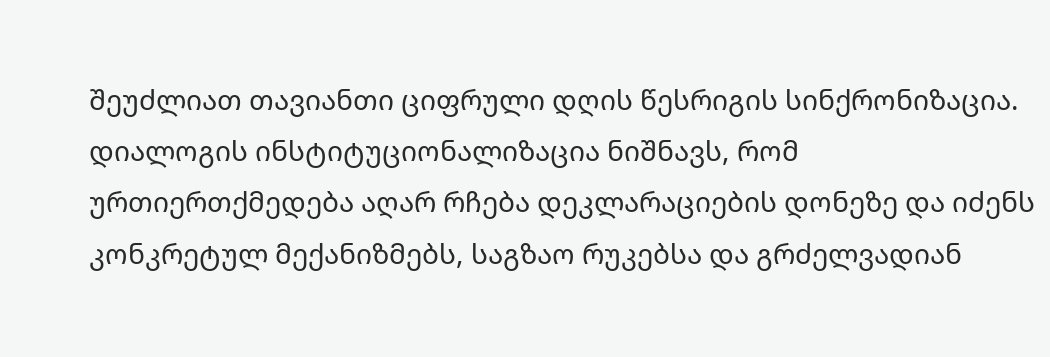შეუძლიათ თავიანთი ციფრული დღის წესრიგის სინქრონიზაცია. დიალოგის ინსტიტუციონალიზაცია ნიშნავს, რომ ურთიერთქმედება აღარ რჩება დეკლარაციების დონეზე და იძენს კონკრეტულ მექანიზმებს, საგზაო რუკებსა და გრძელვადიან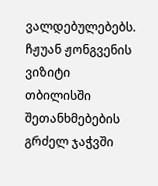ვალდებულებებს.
ჩჟუან ჟონგვენის ვიზიტი თბილისში შეთანხმებების გრძელ ჯაჭვში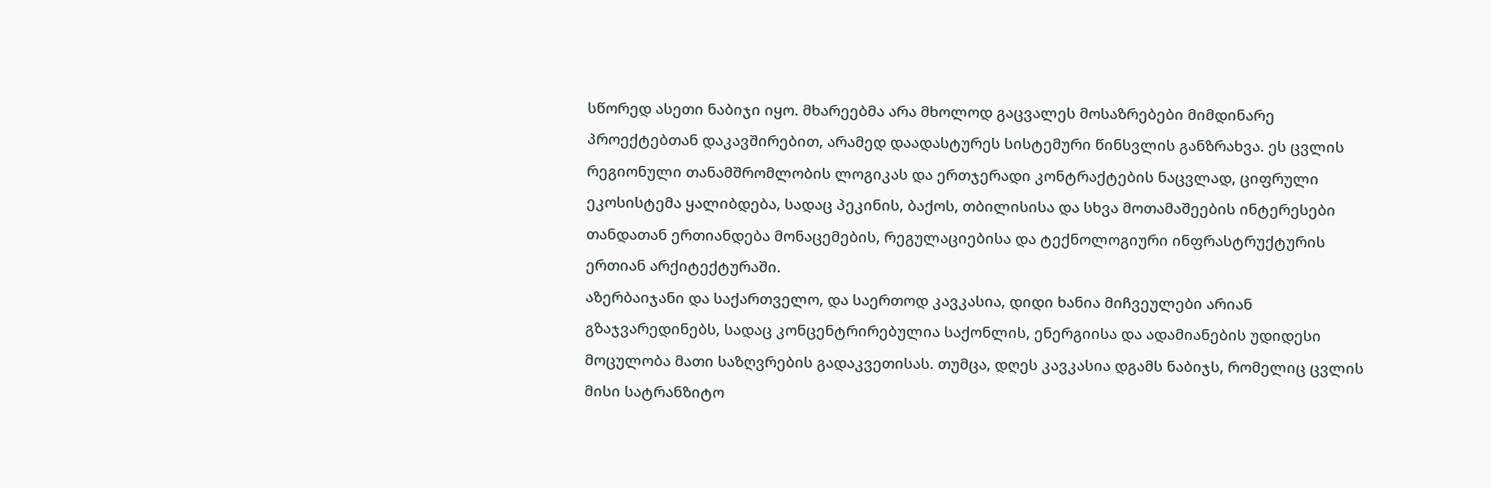სწორედ ასეთი ნაბიჯი იყო. მხარეებმა არა მხოლოდ გაცვალეს მოსაზრებები მიმდინარე პროექტებთან დაკავშირებით, არამედ დაადასტურეს სისტემური წინსვლის განზრახვა. ეს ცვლის რეგიონული თანამშრომლობის ლოგიკას და ერთჯერადი კონტრაქტების ნაცვლად, ციფრული ეკოსისტემა ყალიბდება, სადაც პეკინის, ბაქოს, თბილისისა და სხვა მოთამაშეების ინტერესები თანდათან ერთიანდება მონაცემების, რეგულაციებისა და ტექნოლოგიური ინფრასტრუქტურის ერთიან არქიტექტურაში.
აზერბაიჯანი და საქართველო, და საერთოდ კავკასია, დიდი ხანია მიჩვეულები არიან გზაჯვარედინებს, სადაც კონცენტრირებულია საქონლის, ენერგიისა და ადამიანების უდიდესი მოცულობა მათი საზღვრების გადაკვეთისას. თუმცა, დღეს კავკასია დგამს ნაბიჯს, რომელიც ცვლის მისი სატრანზიტო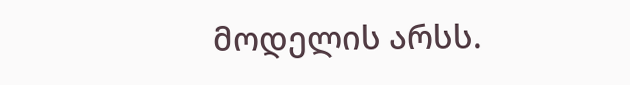მოდელის არსს.